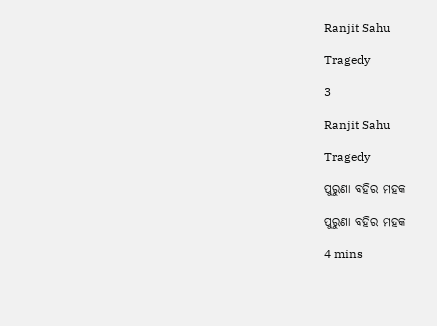Ranjit Sahu

Tragedy

3

Ranjit Sahu

Tragedy

ପୁରୁଣା ବହିର ମହକ

ପୁରୁଣା ବହିର ମହକ

4 mins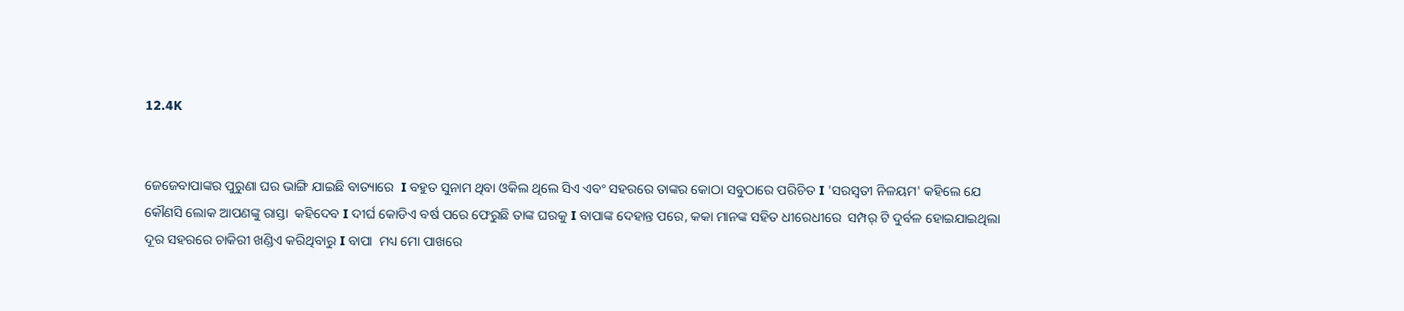12.4K


ଜେଜେବାପାଙ୍କର ପୁରୁଣା ଘର ଭାଙ୍ଗି ଯାଇଛି ବାତ୍ୟାରେ  I ବହୁତ ସୁନାମ ଥିବା ଓକିଲ ଥିଲେ ସିଏ ଏବଂ ସହରରେ ତାଙ୍କର କୋଠା ସବୁଠାରେ ପରିଚିତ I 'ସରସ୍ଵତୀ ନିଳୟମ' କହିଲେ ଯେ କୌଣସି ଲୋକ ଆପଣଙ୍କୁ ରାସ୍ତା  କହିଦେବ I ଦୀର୍ଘ କୋଡିଏ ବର୍ଷ ପରେ ଫେରୁଛି ତାଙ୍କ ଘରକୁ I ବାପାଙ୍କ ଦେହାନ୍ତ ପରେ, କକା ମାନଙ୍କ ସହିତ ଧୀରେଧୀରେ  ସମ୍ପର୍ ଟି ଦୁର୍ବଳ ହୋଇଯାଇଥିଲା ଦୂର ସହରରେ ଚାକିରୀ ଖଣ୍ଡିଏ କରିଥିବାରୁ I ବାପା  ମଧ୍ୟ ମୋ ପାଖରେ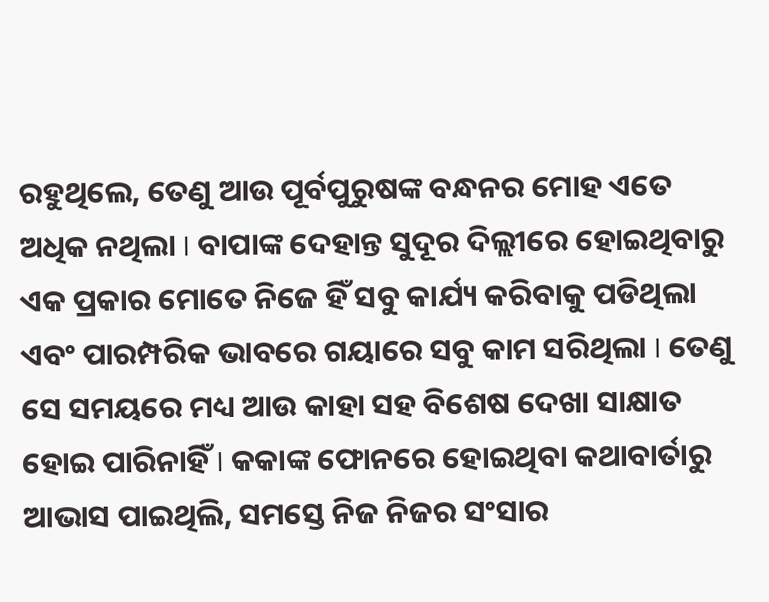ରହୁଥିଲେ, ତେଣୁ ଆଉ ପୂର୍ବପୁରୁଷଙ୍କ ବନ୍ଧନର ମୋହ ଏତେ ଅଧିକ ନଥିଲା I ବାପାଙ୍କ ଦେହାନ୍ତ ସୁଦୂର ଦିଲ୍ଲୀରେ ହୋଇଥିବାରୁ ଏକ ପ୍ରକାର ମୋତେ ନିଜେ ହିଁ ସବୁ କାର୍ଯ୍ୟ କରିବାକୁ ପଡିଥିଲା ଏବଂ ପାରମ୍ପରିକ ଭାବରେ ଗୟାରେ ସବୁ କାମ ସରିଥିଲା I ତେଣୁ ସେ ସମୟରେ ମଧ୍ୟ ଆଉ କାହା ସହ ବିଶେଷ ଦେଖା ସାକ୍ଷାତ ହୋଇ ପାରିନାହିଁ I କକାଙ୍କ ଫୋନରେ ହୋଇଥିବା କଥାବାର୍ତାରୁ ଆଭାସ ପାଇଥିଲି, ସମସ୍ତେ ନିଜ ନିଜର ସଂସାର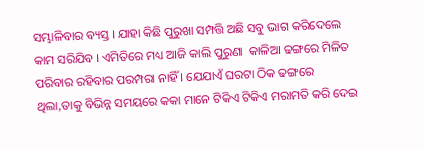ସମ୍ଭାଳିବାର ବ୍ୟସ୍ତ I ଯାହା କିଛି ପୁରୁଖା ସମ୍ପତ୍ତି ଅଛି ସବୁ ଭାଗ କରିଦେଲେ କାମ ସରିଯିବ I ଏମିତିରେ ମଧ୍ୟ ଆଜି କାଲି ପୁରୁଣା  କାଳିଆ ଢଙ୍ଗରେ ମିଳିତ ପରିବାର ରହିବାର ପରମ୍ପରା ନାହିଁ I ଯେଯାଏଁ ଘରଟା ଠିକ ଢଙ୍ଗରେ ଥିଲା,ତାକୁ ବିଭିନ୍ନ ସମୟରେ କକା ମାନେ ଟିକିଏ ଟିକିଏ ମରାମତି କରି ଦେଇ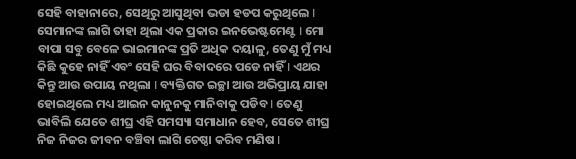ସେହି ବାହାନାରେ, ସେଥିରୁ ଆସୁଥିବା ଭଡା ହଡପ କରୁଥିଲେ I ସେମାନଙ୍କ ଲାଗି ତାହା ଥିଲା ଏକ ପ୍ରକାର ଇନଭେଷ୍ଟମେଣ୍ଟ I ମୋ ବାପା ସବୁ ବେଳେ ଭାଇମାନଙ୍କ ପ୍ରତି ଅଧିକ ଦୟାଳୁ, ତେଣୁ ମୁଁ ମଧ୍ୟ କିଛି କୁହେ ନାହିଁ ଏବଂ ସେହି ଘର ବିବାଦରେ ପଡେ ନାହିଁ I ଏଥର କିନ୍ତୁ ଆଉ ଉପାୟ ନଥିଲା I ବ୍ୟକ୍ତିଗତ ଇଚ୍ଛା ଆଉ ଅଭିପ୍ରାୟ ଯାହା ହୋଇଥିଲେ ମଧ୍ୟ ଆଇନ କାନୁନକୁ ମାନିବାକୁ ପଡିବ I ତେଣୁ ଭାବିଲି ଯେତେ ଶୀଘ୍ର ଏହି ସମସ୍ୟା ସମାଧାନ ହେବ, ସେତେ ଶୀଘ୍ର ନିଜ ନିଜର ଜୀବନ ବଞ୍ଚିବା ଲାଗି ଚେଷ୍ଠା କରିବ ମଣିଷ I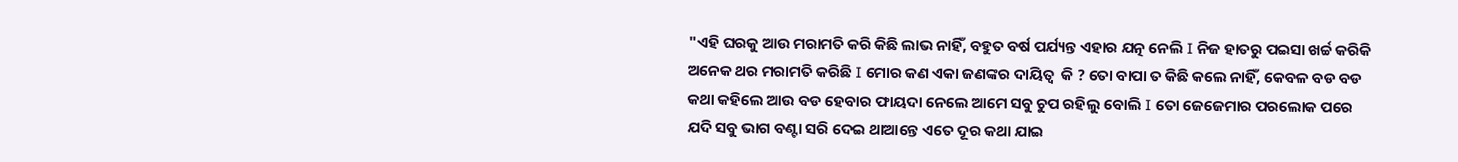"ଏହି ଘରକୁ ଆଉ ମରାମତି କରି କିଛି ଲାଭ ନାହିଁ, ବହୁତ ବର୍ଷ ପର୍ଯ୍ୟନ୍ତ ଏହାର ଯତ୍ନ ନେଲି I ନିଜ ହାତରୁ ପଇସା ଖର୍ଚ୍ଚ କରିକି ଅନେକ ଥର ମରାମତି କରିଛି I ମୋର କଣ ଏକା ଜଣଙ୍କର ଦାୟିତ୍ବ  କି ? ତୋ ବାପା ତ କିଛି କଲେ ନାହିଁ, କେବଳ ବଡ ବଡ କଥା କହିଲେ ଆଉ ବଡ ହେବାର ଫାୟଦା ନେଲେ ଆମେ ସବୁ ଚୁପ ରହିଲୁ ବୋଲି I ତୋ ଜେଜେମାର ପରଲୋକ ପରେ ଯଦି ସବୁ ଭାଗ ବଣ୍ଟା ସରି ଦେଇ ଥାଆନ୍ତେ ଏତେ ଦୂର କଥା ଯାଇ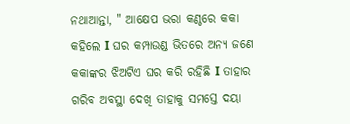ନଥାଆନ୍ତା, " ଆକ୍ଷେପ ଭରା କଣ୍ଠରେ କକା କହିଲେ I ଘର କମ୍ପାଉଣ୍ଡ ଭିତରେ ଅନ୍ୟ ଜଣେ କକାଙ୍କର ଝିଅଟିଏ ଘର କରି ରହିଛି I ତାହାର ଗରିବ ଅବସ୍ଥା ଦେଖି ତାହାକୁ ସମସ୍ତେ ଦୟା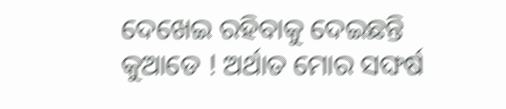ଦେଖେଇ ରହିବାକୁ ଦେଇଛନ୍ତି କୁଆଡେ ! ଅର୍ଥାତ ମୋର ସଙ୍ଘର୍ଷ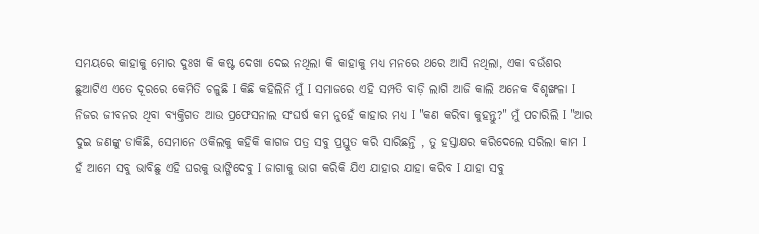ସମୟରେ କାହାକୁ ମୋର ଦୁଃଖ କି କଷ୍ଟ ଦେଖା ଦେଇ ନଥିଲା କି କାହାକୁ ମଧ୍ୟ ମନରେ ଥରେ ଆସି ନଥିଲା, ଏକା ବଉଁଶର ଛୁଆଟିଏ ଏତେ ଦୂରରେ କେମିତି ଚଳୁଛି I କିଛି କହିଲିନି ମୁଁ I ସମାଜରେ ଏହି ସମ୍ପତି ବାଡ଼ି ଲାଗି ଆଜି କାଲି ଅନେକ ବିଶୃଙ୍ଖଳା I ନିଜର ଜୀବନର ଥିବା ବ୍ୟକ୍ତିଗତ ଆଉ ପ୍ରଫେସନାଲ ସଂଘର୍ଷ କମ ନୁହେଁ କାହାର ମଧ୍ୟ I "କଣ କରିବା କୁହନ୍ତୁ?" ମୁଁ ପଚାରିଲି I "ଆର ଦୁଇ ଜଣଙ୍କୁ ଡାକିଛି, ସେମାନେ ଓକିଲକୁ କହିକି କାଗଜ ପତ୍ର ସବୁ ପ୍ରସ୍ତୁତ କରି ସାରିଛନ୍ତି , ତୁ ହସ୍ତାକ୍ଷର କରିଦେଲେ ସରିଲା କାମ I ହଁ ଆମେ ସବୁ ଭାବିଛୁ ଏହି ଘରକୁ ଭାଙ୍ଗିଦେବୁ I ଜାଗାକୁ ଭାଗ କରିକି ଯିଏ ଯାହାର ଯାହା କରିବ I ଯାହା ସବୁ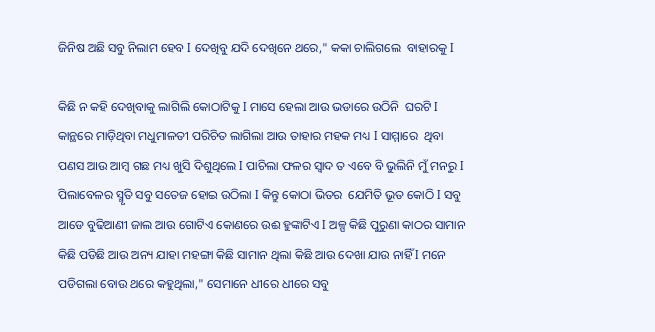ଜିନିଷ ଅଛି ସବୁ ନିଲାମ ହେବ I ଦେଖିବୁ ଯଦି ଦେଖିନେ ଥରେ," କକା ଚାଲିଗଲେ  ବାହାରକୁ I

କିଛି ନ କହି ଦେଖିବାକୁ ଲାଗିଲି କୋଠାଟିକୁ I ମାସେ ହେଲା ଆଉ ଭଡାରେ ଉଠିନି  ଘରଟି I କାନ୍ଥରେ ମାଡ଼ିଥିବା ମଧୁମାଳତୀ ପରିଚିତ ଲାଗିଲା ଆଉ ତାହାର ମହକ ମଧ୍ୟ I ସାମ୍ମାରେ  ଥିବା ପଣସ ଆଉ ଆମ୍ବ ଗଛ ମଧ୍ୟ ଖୁସି ଦିଶୁଥିଲେ I ପାଚିଲା ଫଳର ସ୍ୱାଦ ତ ଏବେ ବି ଭୁଲିନି ମୁଁ ମନରୁ I ପିଲାବେଳର ସ୍ମୃତି ସବୁ ସତେଜ ହୋଇ ଉଠିଲା I କିନ୍ତୁ କୋଠା ଭିତର  ଯେମିତି ଭୂତ କୋଠି I ସବୁ ଆଡେ ବୁଢିଆଣୀ ଜାଲ ଆଉ ଗୋଟିଏ କୋଣରେ ଉଈ ହୁଙ୍କାଟିଏ I ଅଳ୍ପ କିଛି ପୁରୁଣା କାଠର ସାମାନ କିଛି ପଡିଛି ଆଉ ଅନ୍ୟ ଯାହା ମହଙ୍ଗା କିଛି ସାମାନ ଥିଲା କିଛି ଆଉ ଦେଖା ଯାଉ ନାହିଁ I ମନେ ପଡିଗଲା ବୋଉ ଥରେ କହୁଥିଲା," ସେମାନେ ଧୀରେ ଧୀରେ ସବୁ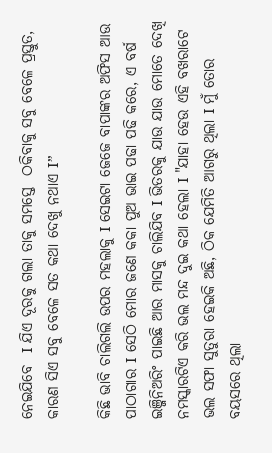ନେଇଯିବେ  I ଯିଏ ଦୂରକୁ ଗଲା ତାକୁ ସମସ୍ତେ  ଠକିବାକୁ ସବୁ ବେଳେ ପ୍ରସ୍ତୁତ, କାରଣ ସିଏ ସବୁ ବେଳେ ସତ କଥା ଦେଖୁ ନଥାଏ I”

କିଛି ଭାବି ଚାଲିଗଲି ଉପର ମହଲାକୁ I ସେଇଟା ଜେଜେ ବାପାଙ୍କର ଅଫିସ ଆଉ ପାଠାଗାର I ସେଠି ମୋର ଜଣେ କକା ପୁଅ ଭାଇ ପଢା ପଢି କରେ, ଏ ବର୍ଷ ଇଞ୍ଜିନିଅରିଂ ପାଇଛି ଆର ମାସକୁ ଚାଲିଯିବ I ଭିତରକୁ ଯାଉ ଯାଉ ମୋତେ ଦେଖି ନମସ୍କାରଟିଏ କରି ଭଲ ମନ୍ଦ ଦୁଇ କଥା ହେଲା I "ଯାହା ହେଉ ଏହି ବଖରାଟେ ଭଲ ସଫା ସୁତୁରା ହେଇକି ଅଛି, ଠିକ ଯେମିତି ଆଗରୁ ଥିଲା I ମୁଁ ତୋର ବୟସରେ ଥିଲା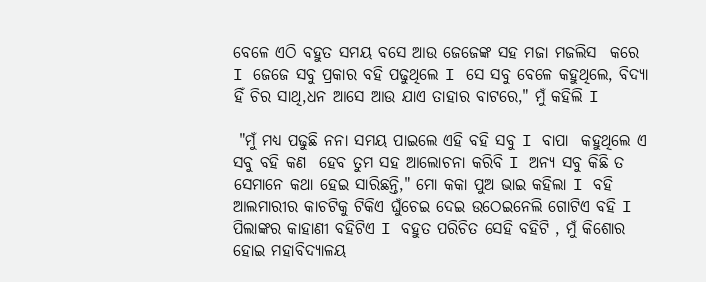ବେଳେ ଏଠି ବହୁତ ସମୟ ବସେ ଆଉ ଜେଜେଙ୍କ ସହ ମଜା ମଜଲିସ  କରେ I ଜେଜେ ସବୁ ପ୍ରକାର ବହି ପଢୁଥିଲେ I ସେ ସବୁ ବେଳେ କହୁଥିଲେ, ବିଦ୍ୟା ହିଁ ଚିର ସାଥି,ଧନ ଆସେ ଆଉ ଯାଏ ତାହାର ବାଟରେ," ମୁଁ କହିଲି I

 "ମୁଁ ମଧ୍ୟ ପଢୁଛି ନନା ସମୟ ପାଇଲେ ଏହି ବହି ସବୁ I ବାପା  କହୁଥିଲେ ଏ ସବୁ ବହି କଣ  ହେବ ତୁମ ସହ ଆଲୋଚନା କରିବି I ଅନ୍ୟ ସବୁ କିଛି ତ ସେମାନେ କଥା ହେଇ ସାରିଛନ୍ତି," ମୋ କକା ପୁଅ ଭାଇ କହିଲା I ବହି ଆଲମାରୀର କାଚଟିକୁ ଟିକିଏ ଘୁଁଚେଇ ଦେଇ ଉଠେଇନେଲି ଗୋଟିଏ ବହି I ପିଲାଙ୍କର କାହାଣୀ ବହିଟିଏ I ବହୁତ ପରିଚିତ ସେହି ବହିଟି , ମୁଁ କିଶୋର ହୋଇ ମହାବିଦ୍ୟାଳୟ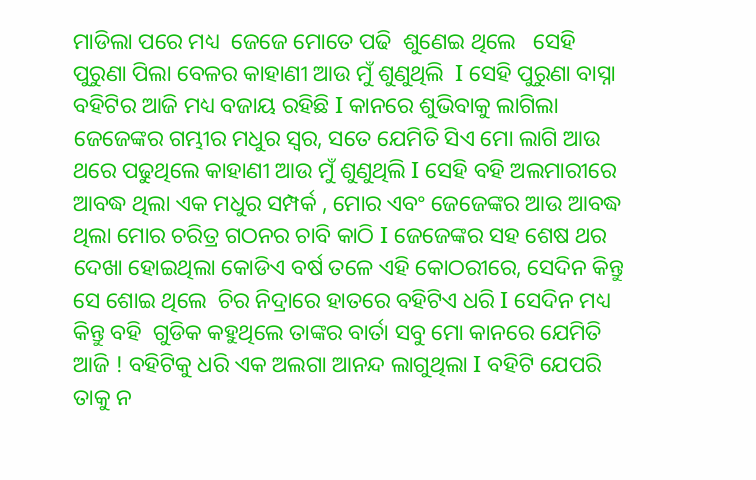ମାଡିଲା ପରେ ମଧ୍ୟ  ଜେଜେ ମୋତେ ପଢି  ଶୁଣେଇ ଥିଲେ   ସେହି ପୁରୁଣା ପିଲା ବେଳର କାହାଣୀ ଆଉ ମୁଁ ଶୁଣୁଥିଲି  I ସେହି ପୁରୁଣା ବାସ୍ନା ବହିଟିର ଆଜି ମଧ୍ୟ ବଜାୟ ରହିଛି I କାନରେ ଶୁଭିବାକୁ ଲାଗିଲା ଜେଜେଙ୍କର ଗମ୍ଭୀର ମଧୁର ସ୍ଵର, ସତେ ଯେମିତି ସିଏ ମୋ ଲାଗି ଆଉ ଥରେ ପଢୁଥିଲେ କାହାଣୀ ଆଉ ମୁଁ ଶୁଣୁଥିଲି I ସେହି ବହି ଅଲମାରୀରେ ଆବଦ୍ଧ ଥିଲା ଏକ ମଧୁର ସମ୍ପର୍କ , ମୋର ଏବଂ ଜେଜେଙ୍କର ଆଉ ଆବଦ୍ଧ ଥିଲା ମୋର ଚରିତ୍ର ଗଠନର ଚାବି କାଠି I ଜେଜେଙ୍କର ସହ ଶେଷ ଥର ଦେଖା ହୋଇଥିଲା କୋଡିଏ ବର୍ଷ ତଳେ ଏହି କୋଠରୀରେ, ସେଦିନ କିନ୍ତୁ ସେ ଶୋଇ ଥିଲେ  ଚିର ନିଦ୍ରାରେ ହାତରେ ବହିଟିଏ ଧରି I ସେଦିନ ମଧ୍ୟ କିନ୍ତୁ ବହି  ଗୁଡିକ କହୁଥିଲେ ତାଙ୍କର ବାର୍ତା ସବୁ ମୋ କାନରେ ଯେମିତି ଆଜି ! ବହିଟିକୁ ଧରି ଏକ ଅଲଗା ଆନନ୍ଦ ଲାଗୁଥିଲା I ବହିଟି ଯେପରି ତାକୁ ନ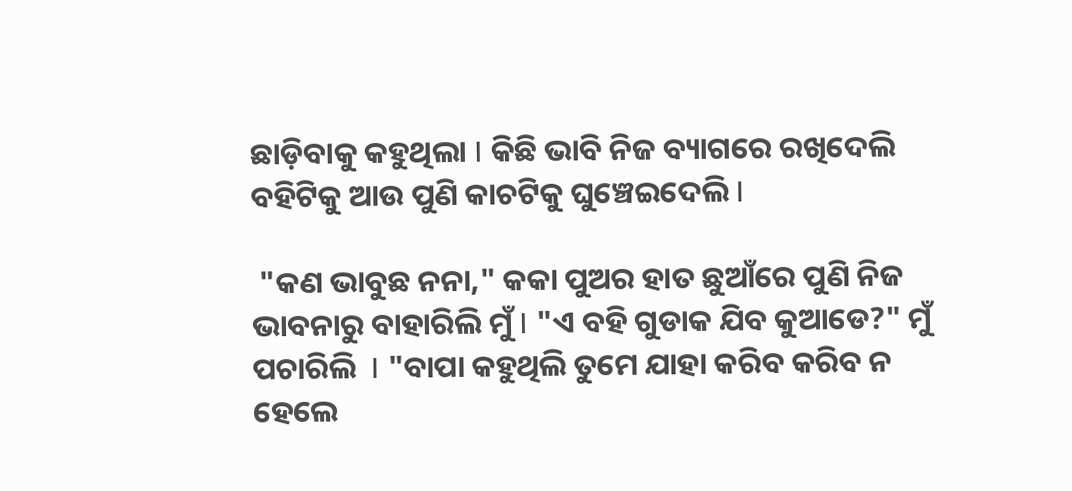ଛାଡ଼ିବାକୁ କହୁଥିଲା I କିଛି ଭାବି ନିଜ ବ୍ୟାଗରେ ରଖିଦେଲି ବହିଟିକୁ ଆଉ ପୁଣି କାଚଟିକୁ ଘୁଞ୍ଚେଇଦେଲି I

 "କଣ ଭାବୁଛ ନନା," କକା ପୁଅର ହାତ ଛୁଆଁରେ ପୁଣି ନିଜ ଭାବନାରୁ ବାହାରିଲି ମୁଁ I "ଏ ବହି ଗୁଡାକ ଯିବ କୁଆଡେ?" ମୁଁ ପଚାରିଲି  I "ବାପା କହୁଥିଲି ତୁମେ ଯାହା କରିବ କରିବ ନ ହେଲେ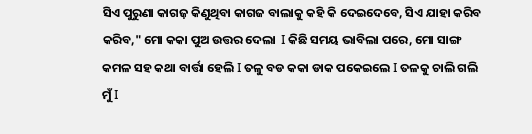ସିଏ ପୁରୁଣା କାଗଜ଼ କିଣୁଥିବା କାଗଜ ବାଲାକୁ କହି କି ଦେଇଦେବେ, ସିଏ ଯାହା କରିବ କରିବ," ମୋ କକା ପୁଅ ଉତ୍ତର ଦେଲା  I କିଛି ସମୟ ଭାବିଲା ପରେ, ମୋ ସାଙ୍ଗ କମଳ ସହ କଥା ବାର୍ତ୍ତା ହେଲି I ତଳୁ ବଡ କକା ଡାକ ପକେଇଲେ I ତଳକୁ ଚାଲି ଗଲି ମୁଁ I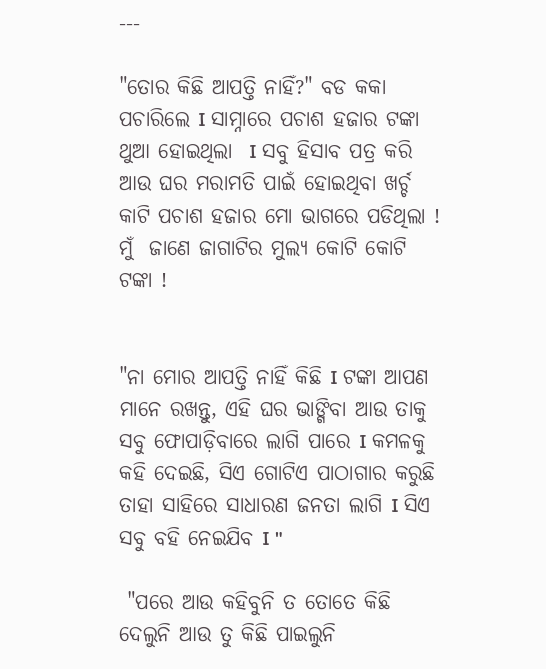---

"ତୋର କିଛି ଆପତ୍ତି ନାହିଁ?" ବଡ କକା ପଚାରିଲେ I ସାମ୍ନାରେ ପଚାଶ ହଜାର ଟଙ୍କା ଥୁଆ ହୋଇଥିଲା  I ସବୁ ହିସାବ ପତ୍ର କରି ଆଉ ଘର ମରାମତି ପାଇଁ ହୋଇଥିବା ଖର୍ଚ୍ଚ  କାଟି ପଚାଶ ହଜାର ମୋ ଭାଗରେ ପଡିଥିଲା ! ମୁଁ  ଜାଣେ ଜାଗାଟିର ମୁଲ୍ୟ କୋଟି କୋଟି ଟଙ୍କା !


"ନା ମୋର ଆପତ୍ତି ନାହିଁ କିଛି I ଟଙ୍କା ଆପଣ ମାନେ ରଖନ୍ତୁ, ଏହି ଘର ଭାଙ୍ଗିବା ଆଉ ତାକୁ ସବୁ ଫୋପାଡ଼ିବାରେ ଲାଗି ପାରେ I କମଳକୁ କହି ଦେଇଛି, ସିଏ ଗୋଟିଏ ପାଠାଗାର କରୁଛି ତାହା ସାହିରେ ସାଧାରଣ ଜନତା ଲାଗି I ସିଏ ସବୁ ବହି ନେଇଯିବ I "

 "ପରେ ଆଉ କହିବୁନି ତ ତୋତେ କିଛି ଦେଲୁନି ଆଉ ତୁ କିଛି ପାଇଲୁନି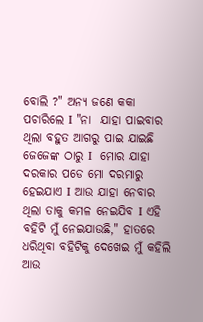ବୋଲି ?" ଅନ୍ୟ ଜଣେ କକା ପଚାରିଲେ I "ନା  ଯାହା ପାଇବାର ଥିଲା ବହୁତ ଆଗରୁ ପାଇ ଯାଇଛି ଜେଜେଙ୍କ ଠାରୁ I  ମୋର ଯାହା ଦରକାର ପଡେ ମୋ ଦରମାରୁ ହେଇଯାଏ I ଆଉ ଯାହା ନେବାର ଥିଲା ତାକୁ କମଳ ନେଇଯିବ I ଏହି ବହିଟି ମୁଁ ନେଇଯାଉଛି," ହାତରେ ଧରିଥିବା ବହିଟିକୁ ଦେଖେଇ ମୁଁ କହିଲି ଆଉ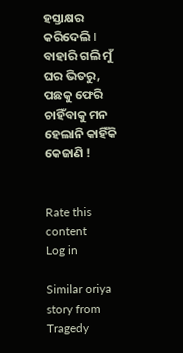ହସ୍ତାକ୍ଷର କରିଦେଲି I ବାହାରି ଗଲି ମୁଁ ଘର ଭିତରୁ, ପଛକୁ ଫେରି ଚାହିଁବାକୁ ମନ ହେଲାନି କାହିଁକି କେଜାଣି !


Rate this content
Log in

Similar oriya story from Tragedy